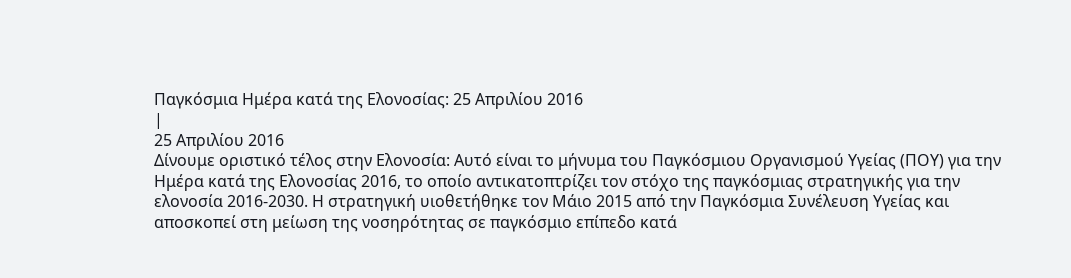Παγκόσμια Ημέρα κατά της Ελονοσίας: 25 Απριλίου 2016
|
25 Απριλίου 2016
Δίνουμε οριστικό τέλος στην Ελονοσία: Αυτό είναι το μήνυμα του Παγκόσμιου Οργανισμού Υγείας (ΠΟΥ) για την Ημέρα κατά της Ελονοσίας 2016, το οποίο αντικατοπτρίζει τον στόχο της παγκόσμιας στρατηγικής για την ελονοσία 2016-2030. Η στρατηγική υιοθετήθηκε τον Μάιο 2015 από την Παγκόσμια Συνέλευση Υγείας και αποσκοπεί στη μείωση της νοσηρότητας σε παγκόσμιο επίπεδο κατά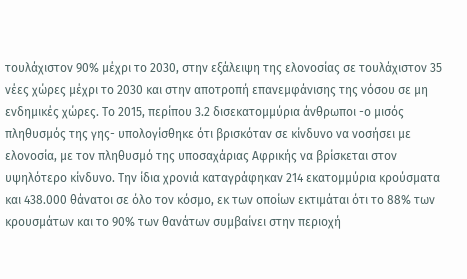τουλάχιστον 90% μέχρι το 2030, στην εξάλειψη της ελονοσίας σε τουλάχιστον 35 νέες χώρες μέχρι το 2030 και στην αποτροπή επανεμφάνισης της νόσου σε μη ενδημικές χώρες. Το 2015, περίπου 3.2 δισεκατομμύρια άνθρωποι -ο μισός πληθυσμός της γης- υπολογίσθηκε ότι βρισκόταν σε κίνδυνο να νοσήσει με ελονοσία, με τον πληθυσμό της υποσαχάριας Αφρικής να βρίσκεται στον υψηλότερο κίνδυνο. Την ίδια χρονιά καταγράφηκαν 214 εκατομμύρια κρούσματα και 438.000 θάνατοι σε όλο τον κόσμο, εκ των οποίων εκτιμάται ότι το 88% των κρουσμάτων και το 90% των θανάτων συμβαίνει στην περιοχή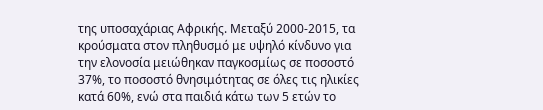της υποσαχάριας Αφρικής. Μεταξύ 2000-2015, τα κρούσματα στον πληθυσμό με υψηλό κίνδυνο για την ελονοσία μειώθηκαν παγκοσμίως σε ποσοστό 37%, το ποσοστό θνησιμότητας σε όλες τις ηλικίες κατά 60%, ενώ στα παιδιά κάτω των 5 ετών το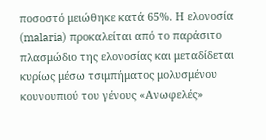ποσοστό μειώθηκε κατά 65%. Η ελονοσία (malaria) προκαλείται από το παράσιτο πλασμώδιο της ελονοσίας και μεταδίδεται κυρίως μέσω τσιμπήματος μολυσμένου κουνουπιού του γένους «Ανωφελές»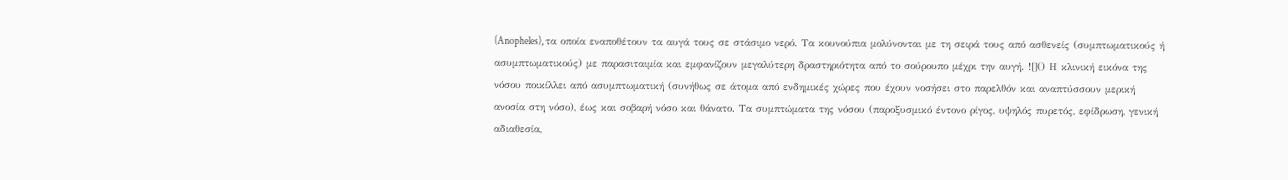(Anopheles), τα οποία εναποθέτουν τα αυγά τους σε στάσιμο νερό. Τα κουνούπια μολύνονται με τη σειρά τους από ασθενείς (συμπτωματικούς ή ασυμπτωματικούς) με παρασιταιμία και εμφανίζουν μεγαλύτερη δραστηριότητα από το σούρουπο μέχρι την αυγή. ![]() Η κλινική εικόνα της νόσου ποικίλλει από ασυμπτωματική (συνήθως σε άτομα από ενδημικές χώρες που έχουν νοσήσει στο παρελθόν και αναπτύσσουν μερική ανοσία στη νόσο), έως και σοβαρή νόσο και θάνατο. Τα συμπτώματα της νόσου (παροξυσμικό έντονο ρίγος, υψηλός πυρετός, εφίδρωση, γενική αδιαθεσία,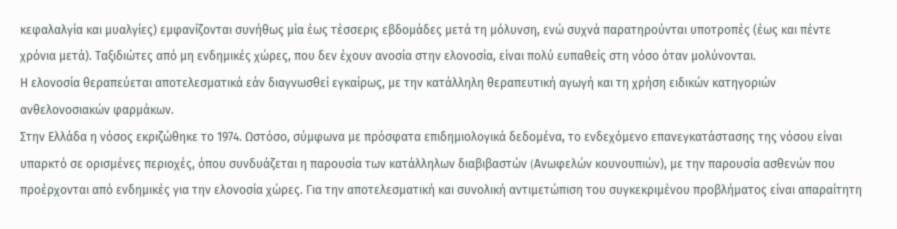κεφαλαλγία και μυαλγίες) εμφανίζονται συνήθως μία έως τέσσερις εβδομάδες μετά τη μόλυνση, ενώ συχνά παρατηρούνται υποτροπές (έως και πέντε χρόνια μετά). Ταξιδιώτες από μη ενδημικές χώρες, που δεν έχουν ανοσία στην ελονοσία, είναι πολύ ευπαθείς στη νόσο όταν μολύνονται.
Η ελονοσία θεραπεύεται αποτελεσματικά εάν διαγνωσθεί εγκαίρως, με την κατάλληλη θεραπευτική αγωγή και τη χρήση ειδικών κατηγοριών ανθελονοσιακών φαρμάκων.
Στην Ελλάδα η νόσος εκριζώθηκε το 1974. Ωστόσο, σύμφωνα με πρόσφατα επιδημιολογικά δεδομένα, το ενδεχόμενο επανεγκατάστασης της νόσου είναι υπαρκτό σε ορισμένες περιοχές, όπου συνδυάζεται η παρουσία των κατάλληλων διαβιβαστών (Aνωφελών κουνουπιών), με την παρουσία ασθενών που προέρχονται από ενδημικές για την ελονοσία χώρες. Για την αποτελεσματική και συνολική αντιμετώπιση του συγκεκριμένου προβλήματος είναι απαραίτητη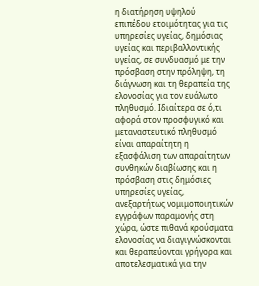η διατήρηση υψηλού επιπέδου ετοιμότητας για τις υπηρεσίες υγείας, δημόσιας υγείας και περιβαλλοντικής υγείας, σε συνδυασμό με την πρόσβαση στην πρόληψη, τη διάγνωση και τη θεραπεία της ελονοσίας για τον ευάλωτο πληθυσμό. Ιδιαίτερα σε ό,τι αφορά στον προσφυγικό και μεταναστευτικό πληθυσμό είναι απαραίτητη η εξασφάλιση των απαραίτητων συνθηκών διαβίωσης και η πρόσβαση στις δημόσιες υπηρεσίες υγείας, ανεξαρτήτως νομιμοποιητικών εγγράφων παραμονής στη χώρα, ώστε πιθανά κρούσματα ελονοσίας να διαγιγνώσκονται και θεραπεύονται γρήγορα και αποτελεσματικά για την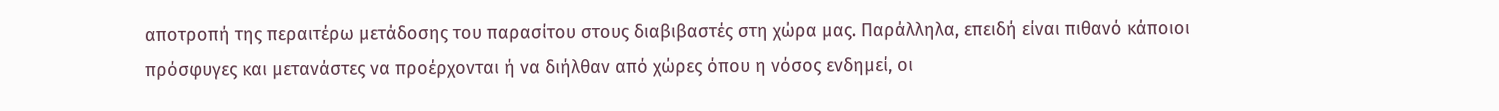αποτροπή της περαιτέρω μετάδοσης του παρασίτου στους διαβιβαστές στη χώρα μας. Παράλληλα, επειδή είναι πιθανό κάποιοι πρόσφυγες και μετανάστες να προέρχονται ή να διήλθαν από χώρες όπου η νόσος ενδημεί, οι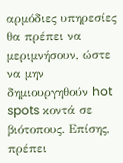αρμόδιες υπηρεσίες θα πρέπει να μεριμνήσουν, ώστε να μην δημιουργηθούν hot spots κοντά σε βιότοπους. Επίσης, πρέπει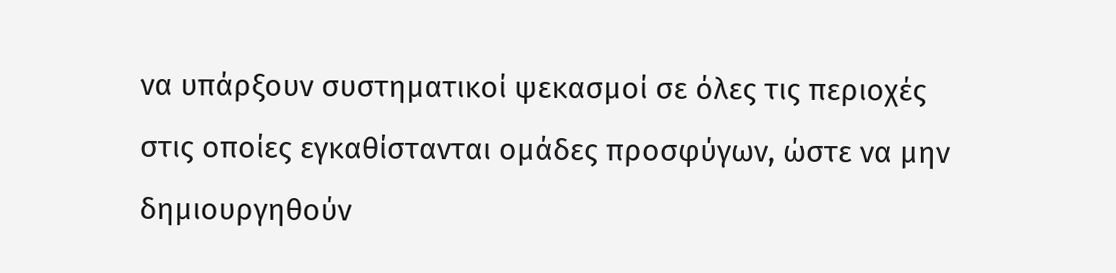να υπάρξουν συστηματικοί ψεκασμοί σε όλες τις περιοχές στις οποίες εγκαθίστανται ομάδες προσφύγων, ώστε να μην δημιουργηθούν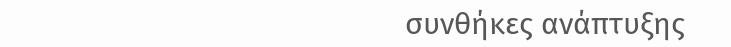συνθήκες ανάπτυξης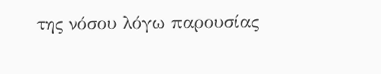της νόσου λόγω παρουσίας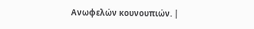Ανωφελών κουνουπιών. |